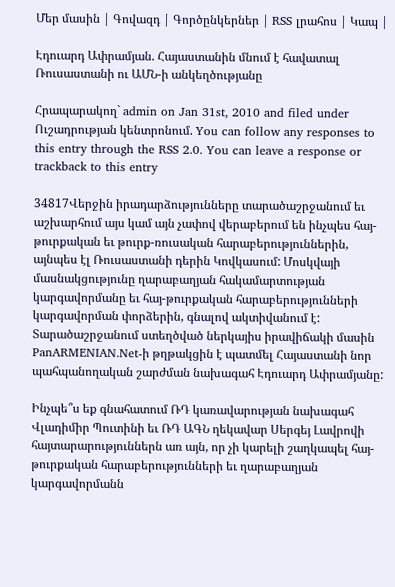Մեր մասին | Գովազդ | Գործընկերներ | RSS լրահոս | Կապ |

Էդուարդ Ափրամյան. Հայաստանին մնում է հավատալ Ռուսաստանի ու ԱՄՆ-ի անկեղծությանը

Հրապարակող` admin on Jan 31st, 2010 and filed under Ուշադրության կենտրոնում. You can follow any responses to this entry through the RSS 2.0. You can leave a response or trackback to this entry

34817Վերջին իրադարձությունները տարածաշրջանում եւ աշխարհում այս կամ այն չափով վերաբերում են ինչպես հայ-թուրքական եւ թուրք-ռուսական հարաբերություններին, այնպես էլ Ռուսաստանի դերին Կովկասում: Մոսկվայի մասնակցությունը ղարաբաղյան հակամարտության կարգավորմանը եւ հայ-թուրքական հարաբերությունների կարգավորման փորձերին, գնալով ակտիվանում է: Տարածաշրջանում ստեղծված ներկայիս իրավիճակի մասին PanARMENIAN.Net-ի թղթակցին է պատմել Հայաստանի նոր պահպանողական շարժման նախագահ Էդուարդ Ափրամյանը:

Ինչպե՞ս եք գնահատում ՌԴ կառավարության նախագահ Վլադիմիր Պուտինի եւ ՌԴ ԱԳՆ ղեկավար Սերգեյ Լավրովի հայտարարություններն առ այն, որ չի կարելի շաղկապել հայ-թուրքական հարաբերությունների եւ ղարաբաղյան կարգավորմանն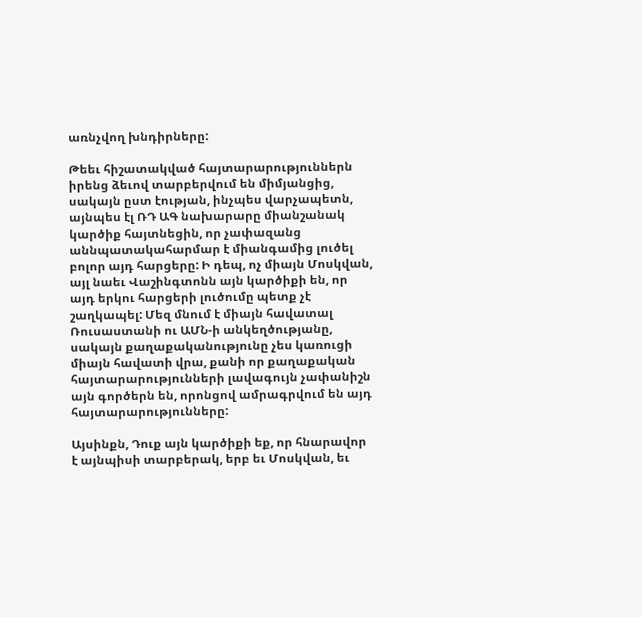առնչվող խնդիրները:

Թեեւ հիշատակված հայտարարություններն իրենց ձեւով տարբերվում են միմյանցից, սակայն ըստ էության, ինչպես վարչապետն, այնպես էլ ՌԴ ԱԳ նախարարը միանշանակ կարծիք հայտնեցին, որ չափազանց աննպատակահարմար է միանգամից լուծել բոլոր այդ հարցերը: Ի դեպ, ոչ միայն Մոսկվան, այլ նաեւ Վաշինգտոնն այն կարծիքի են, որ այդ երկու հարցերի լուծումը պետք չէ շաղկապել: Մեզ մնում է միայն հավատալ Ռուսաստանի ու ԱՄՆ-ի անկեղծությանը, սակայն քաղաքականությունը չես կառուցի միայն հավատի վրա, քանի որ քաղաքական հայտարարությունների լավագույն չափանիշն այն գործերն են, որոնցով ամրագրվում են այդ հայտարարությունները:

Այսինքն, Դուք այն կարծիքի եք, որ հնարավոր է այնպիսի տարբերակ, երբ եւ Մոսկվան, եւ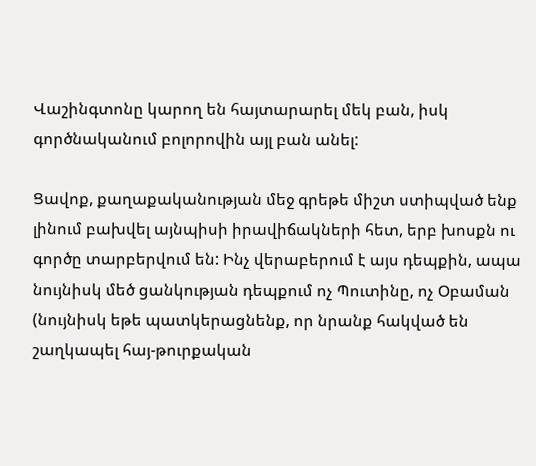Վաշինգտոնը կարող են հայտարարել մեկ բան, իսկ գործնականում բոլորովին այլ բան անել:

Ցավոք, քաղաքականության մեջ գրեթե միշտ ստիպված ենք լինում բախվել այնպիսի իրավիճակների հետ, երբ խոսքն ու գործը տարբերվում են: Ինչ վերաբերում է այս դեպքին, ապա նույնիսկ մեծ ցանկության դեպքում ոչ Պուտինը, ոչ Օբաման (նույնիսկ եթե պատկերացնենք, որ նրանք հակված են շաղկապել հայ-թուրքական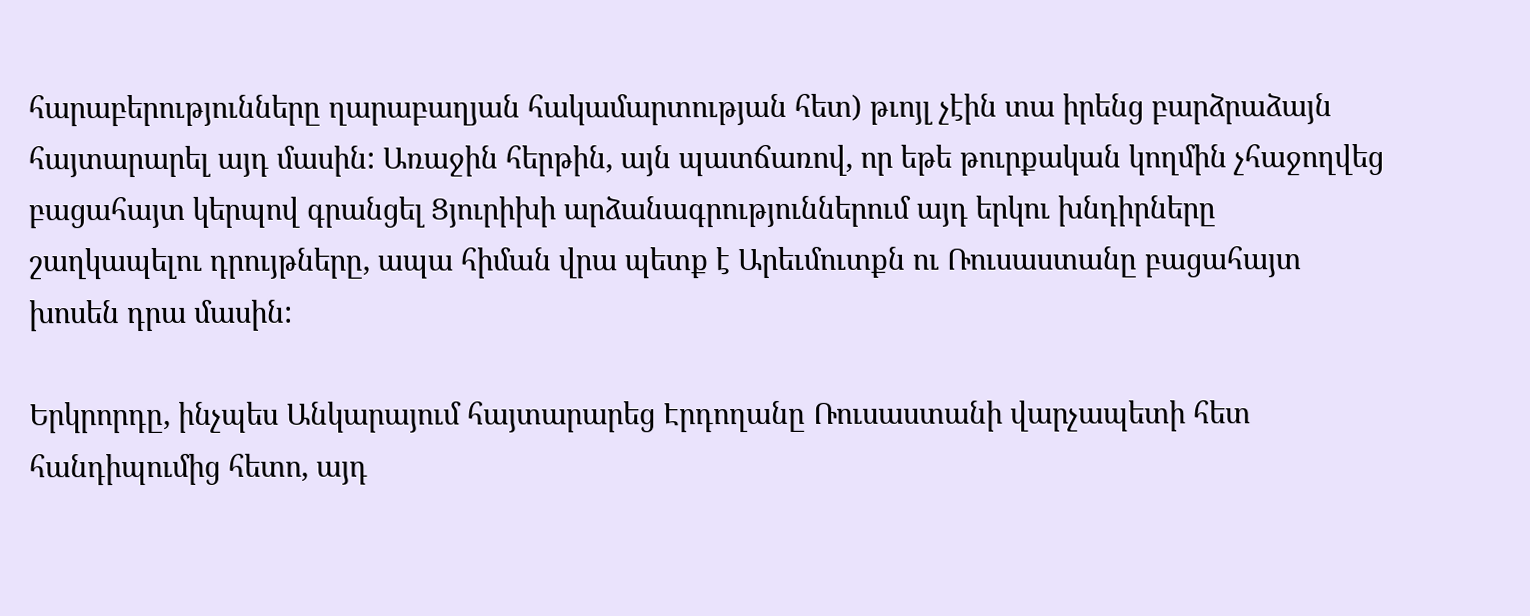հարաբերությունները ղարաբաղյան հակամարտության հետ) թւոյլ չէին տա իրենց բարձրաձայն հայտարարել այդ մասին: Առաջին հերթին, այն պատճառով, որ եթե թուրքական կողմին չհաջողվեց բացահայտ կերպով գրանցել Ցյուրիխի արձանագրություններում այդ երկու խնդիրները շաղկապելու դրույթները, ապա հիման վրա պետք է Արեւմուտքն ու Ռուսաստանը բացահայտ խոսեն դրա մասին:

Երկրորդը, ինչպես Անկարայում հայտարարեց Էրդողանը Ռուսաստանի վարչապետի հետ հանդիպումից հետո, այդ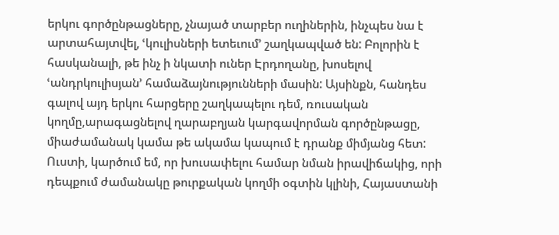երկու գործընթացները, չնայած տարբեր ուղիներին, ինչպես նա է արտահայտվել, ՙկուլիսների ետեւում՚ շաղկապված են: Բոլորին է հասկանալի, թե ինչ ի նկատի ուներ Էրդողանը, խոսելով ՙանդրկուլիսյան՚ համաձայնությունների մասին: Այսինքն, հանդես գալով այդ երկու հարցերը շաղկապելու դեմ, ռուսական կողմը,արագացնելով ղարաբղյան կարգավորման գործընթացը, միաժամանակ կամա թե ակամա կապում է դրանք միմյանց հետ: Ուստի, կարծում եմ, որ խուսափելու համար նման իրավիճակից, որի դեպքում ժամանակը թուրքական կողմի օգտին կլինի, Հայաստանի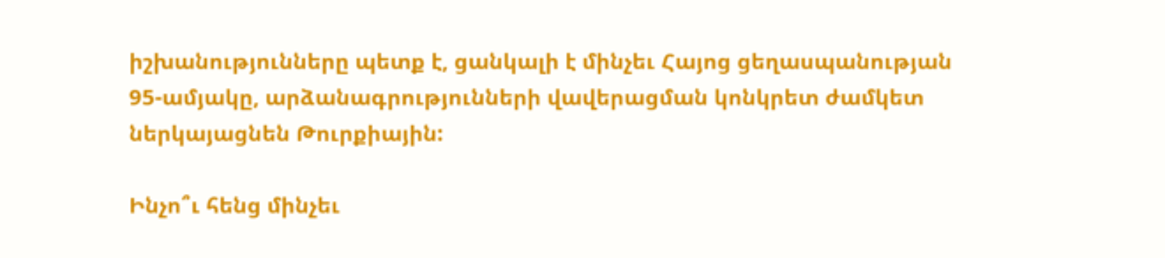իշխանությունները պետք է, ցանկալի է մինչեւ Հայոց ցեղասպանության 95-ամյակը, արձանագրությունների վավերացման կոնկրետ ժամկետ ներկայացնեն Թուրքիային:

Ինչո՞ւ հենց մինչեւ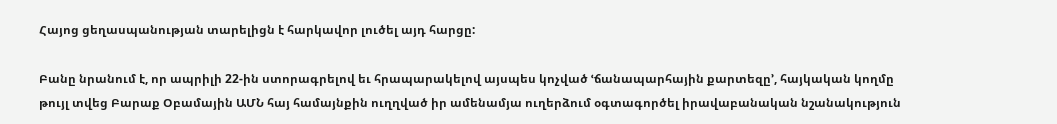Հայոց ցեղասպանության տարելիցն է հարկավոր լուծել այդ հարցը:

Բանը նրանում է, որ ապրիլի 22-ին ստորագրելով եւ հրապարակելով այսպես կոչված ՙճանապարհային քարտեզը՚, հայկական կողմը թույլ տվեց Բարաք Օբամային ԱՄՆ հայ համայնքին ուղղված իր ամենամյա ուղերձում օգտագործել իրավաբանական նշանակություն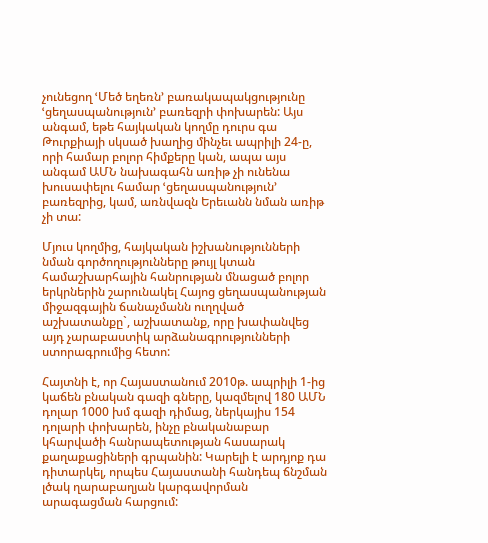չունեցող ՙՄեծ եղեռն՚ բառակապակցությունը ՙցեղասպանություն՚ բառեզրի փոխարեն: Այս անգամ, եթե հայկական կողմը դուրս գա Թուրքիայի սկսած խաղից մինչեւ ապրիլի 24-ը, որի համար բոլոր հիմքերը կան, ապա այս անգամ ԱՄՆ նախագահն առիթ չի ունենա խուսափելու համար ՙցեղասպանություն՚ բառեզրից, կամ, առնվազն Երեւանն նման առիթ չի տա:

Մյուս կողմից, հայկական իշխանությունների նման գործողությունները թույլ կտան համաշխարհային հանրության մնացած բոլոր երկրներին շարունակել Հայոց ցեղասպանության միջազգային ճանաչմանն ուղղված աշխատանքը`, աշխատանք, որը խափանվեց այդ չարաբաստիկ արձանագրությունների ստորագրումից հետո:

Հայտնի է, որ Հայաստանում 2010թ. ապրիլի 1-ից կաճեն բնական գազի գները, կազմելով 180 ԱՄՆ դոլար 1000 խմ գազի դիմաց, ներկայիս 154 դոլարի փոխարեն, ինչը բնականաբար կհարվածի հանրապետության հասարակ քաղաքացիների գրպանին: Կարելի է արդյոք դա դիտարկել, որպես Հայաստանի հանդեպ ճնշման լծակ ղարաբաղյան կարգավորման արագացման հարցում: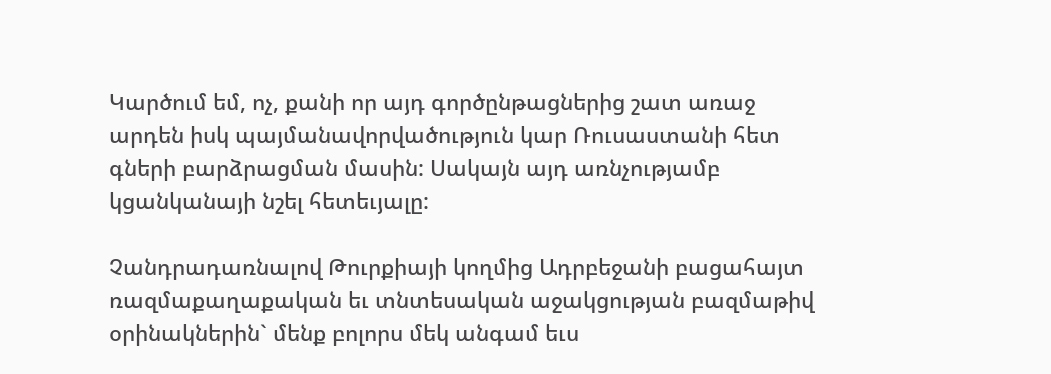Կարծում եմ, ոչ, քանի որ այդ գործընթացներից շատ առաջ արդեն իսկ պայմանավորվածություն կար Ռուսաստանի հետ գների բարձրացման մասին: Սակայն այդ առնչությամբ կցանկանայի նշել հետեւյալը:

Չանդրադառնալով Թուրքիայի կողմից Ադրբեջանի բացահայտ ռազմաքաղաքական եւ տնտեսական աջակցության բազմաթիվ օրինակներին` մենք բոլորս մեկ անգամ եւս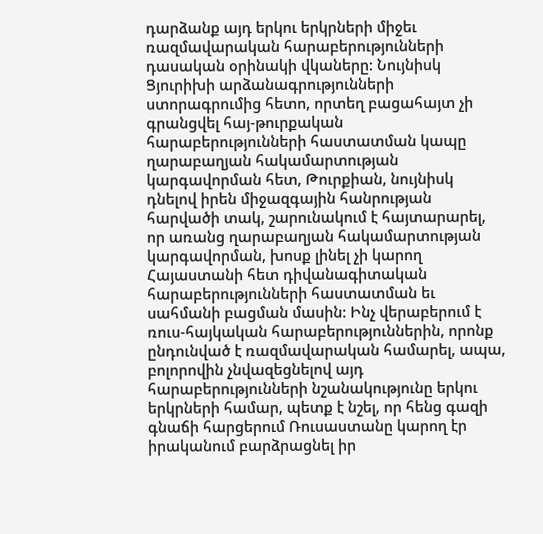դարձանք այդ երկու երկրների միջեւ ռազմավարական հարաբերությունների դասական օրինակի վկաները: Նույնիսկ Ցյուրիխի արձանագրությունների ստորագրումից հետո, որտեղ բացահայտ չի գրանցվել հայ-թուրքական հարաբերությունների հաստատման կապը ղարաբաղյան հակամարտության կարգավորման հետ, Թուրքիան, նույնիսկ դնելով իրեն միջազգային հանրության հարվածի տակ, շարունակում է հայտարարել, որ առանց ղարաբաղյան հակամարտության կարգավորման, խոսք լինել չի կարող Հայաստանի հետ դիվանագիտական հարաբերությունների հաստատման եւ սահմանի բացման մասին: Ինչ վերաբերում է ռուս-հայկական հարաբերություններին, որոնք ընդունված է ռազմավարական համարել, ապա, բոլորովին չնվազեցնելով այդ հարաբերությունների նշանակությունը երկու երկրների համար, պետք է նշել, որ հենց գազի գնաճի հարցերում Ռուսաստանը կարող էր իրականում բարձրացնել իր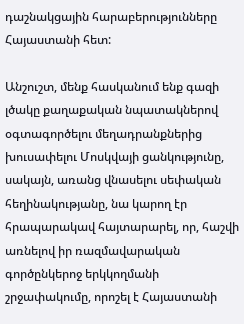դաշնակցային հարաբերությունները Հայաստանի հետ:

Անշուշտ, մենք հասկանում ենք գազի լծակը քաղաքական նպատակներով օգտագործելու մեղադրանքներից խուսափելու Մոսկվայի ցանկությունը, սակայն, առանց վնասելու սեփական հեղինակությանը, նա կարող էր հրապարակավ հայտարարել, որ, հաշվի առնելով իր ռազմավարական գործընկերոջ երկկողմանի շրջափակումը, որոշել է Հայաստանի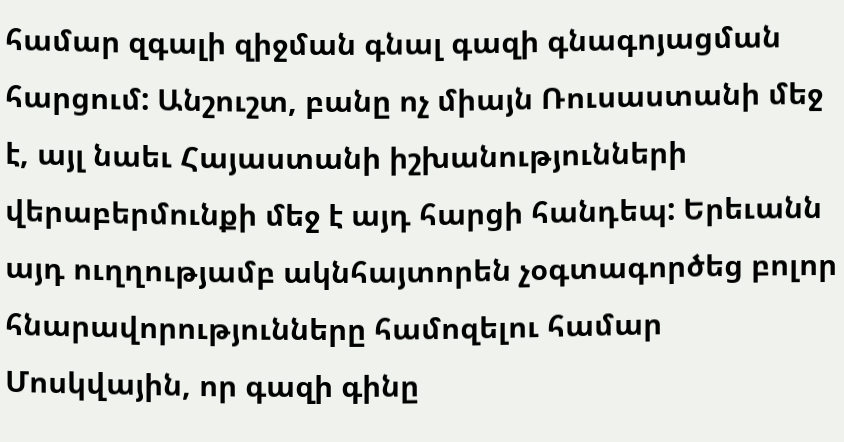համար զգալի զիջման գնալ գազի գնագոյացման հարցում: Անշուշտ, բանը ոչ միայն Ռուսաստանի մեջ է, այլ նաեւ Հայաստանի իշխանությունների վերաբերմունքի մեջ է այդ հարցի հանդեպ: Երեւանն այդ ուղղությամբ ակնհայտորեն չօգտագործեց բոլոր հնարավորությունները համոզելու համար Մոսկվային, որ գազի գինը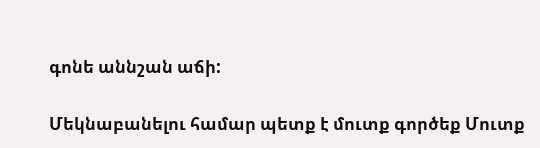գոնե աննշան աճի:

Մեկնաբանելու համար պետք է մուտք գործեք Մուտք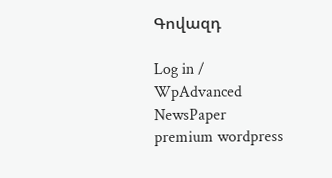Գովազդ

Log in / WpAdvanced NewsPaper premium wordpress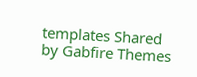templates Shared by Gabfire Themes